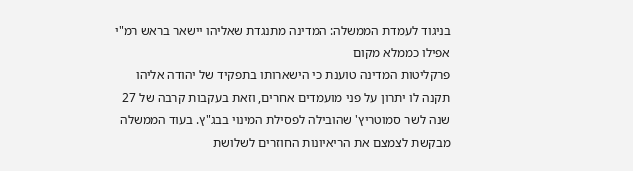בניגוד לעמדת הממשלה: המדינה מתנגדת שאליהו יישאר בראש רמ"י אפילו כממלא מקום
פרקליטות המדינה טוענת כי הישארותו בתפקיד של יהודה אליהו תקנה לו יתרון על פני מועמדים אחרים, וזאת בעקבות קרבה של 27 שנה לשר סמוטריץ' שהובילה לפסילת המינוי בבג"ץ. בעוד הממשלה מבקשת לצמצם את הריאיונות החוזרים לשלושת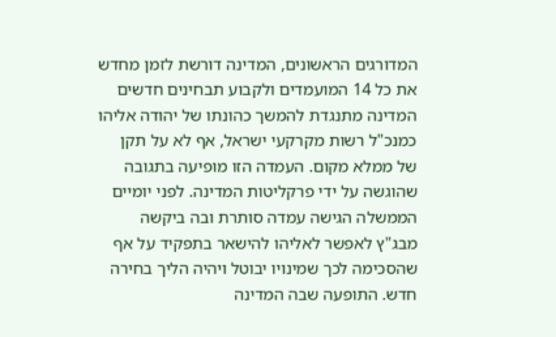המדורגים הראשונים, המדינה דורשת לזמן מחדש את כל 14 המועמדים ולקבוע תבחינים חדשים
המדינה מתנגדת להמשך כהונתו של יהודה אליהו כמנכ"ל רשות מקרקעי ישראל, אף לא על תקן של ממלא מקום. העמדה הזו מופיעה בתגובה שהוגשה על ידי פרקליטות המדינה. לפני יומיים הממשלה הגישה עמדה סותרת ובה ביקשה מבג"ץ לאפשר לאליהו להישאר בתפקיד על אף שהסכימה לכך שמינויו יבוטל ויהיה הליך בחירה חדש. התופעה שבה המדינה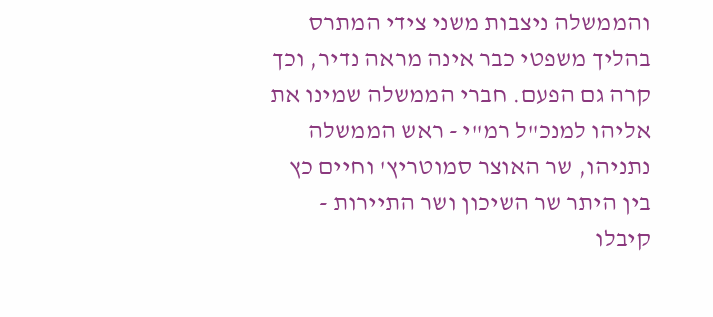והממשלה ניצבות משני צידי המתרס בהליך משפטי כבר אינה מראה נדיר, וכך קרה גם הפעם. חברי הממשלה שמינו את אליהו למנכ"ל רמ"י - ראש הממשלה נתניהו, שר האוצר סמוטריץ' וחיים כץ בין היתר שר השיכון ושר התיירות - קיבלו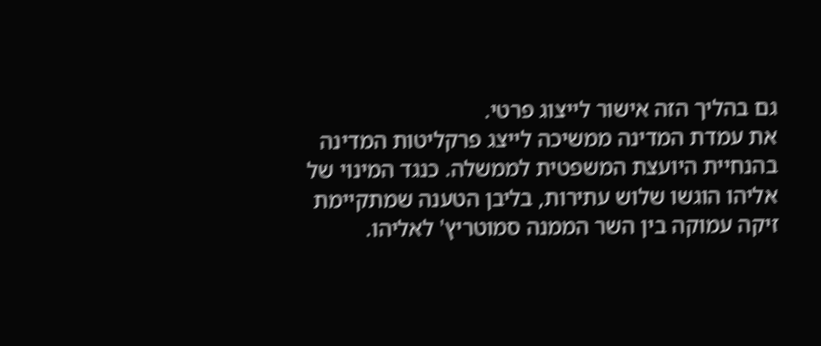גם בהליך הזה אישור לייצוג פרטי.
את עמדת המדינה ממשיכה לייצג פרקליטות המדינה בהנחיית היועצת המשפטית לממשלה. כנגד המינוי של אליהו הוגשו שלוש עתירות, בליבן הטענה שמתקיימת זיקה עמוקה בין השר הממנה סמוטריץ' לאליהו.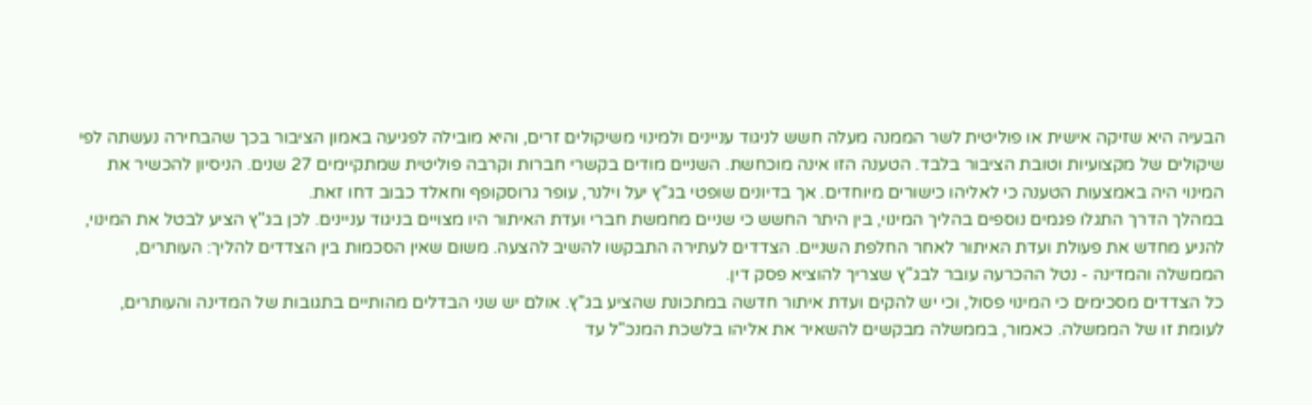הבעיה היא שזיקה אישית או פוליטית לשר הממנה מעלה חשש לניגוד עניינים ולמינוי משיקולים זרים, והיא מובילה לפגיעה באמון הציבור בכך שהבחירה נעשתה לפי שיקולים של מקצועיות וטובת הציבור בלבד. הטענה הזו אינה מוכחשת. השניים מודים בקשרי חברות וקרבה פוליטית שמתקיימים 27 שנים. הניסיון להכשיר את המינוי היה באמצעות הטענה כי לאליהו כישורים מיוחדים. אך בדיונים שופטי בג"ץ יעל וילנר, עופר גרוסקופף וחאלד כבוב דחו זאת.
במהלך הדרך התגלו פגמים נוספים בהליך המינוי, בין היתר החשש כי שניים מחמשת חברי ועדת האיתור היו מצויים בניגוד עניינים. לכן בג"ץ הציע לבטל את המינוי, להניע מחדש את פעולת ועדת האיתור לאחר החלפת השניים. הצדדים לעתירה התבקשו להשיב להצעה. משום שאין הסכמות בין הצדדים להליך: העותרים, הממשלה והמדינה - נטל ההכרעה עובר לבג"ץ שצריך להוציא פסק דין.
כל הצדדים מסכימים כי המינוי פסול, וכי יש להקים ועדת איתור חדשה במתכונת שהציע בג"ץ. אולם יש שני הבדלים מהותיים בתגובות של המדינה והעותרים, לעומת זו של הממשלה. כאמור, בממשלה מבקשים להשאיר את אליהו בלשכת המנכ"ל עד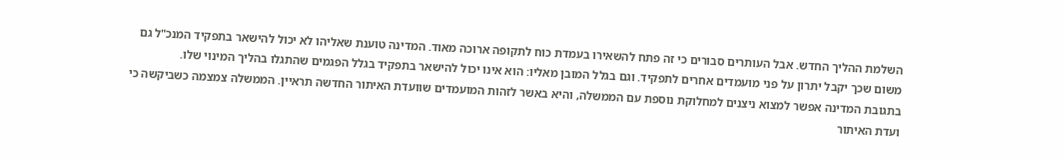השלמת ההליך החדש. אבל העותרים סבורים כי זה פתח להשאירו בעמדת כוח לתקופה ארוכה מאוד. המדינה טוענת שאליהו לא יכול להישאר בתפקיד המנכ"ל גם משום שכך יקבל יתרון על פני מועמדים אחרים לתפקיד. וגם בגלל המובן מאליו: הוא אינו יכול להישאר בתפקיד בגלל הפגמים שהתגלו בהליך המינוי שלו.
בתגובת המדינה אפשר למצוא ניצנים למחלוקת נוספת עם הממשלה, והיא באשר לזהות המועמדים שוועדת האיתור החדשה תראיין. הממשלה צמצמה כשביקשה כי ועדת האיתור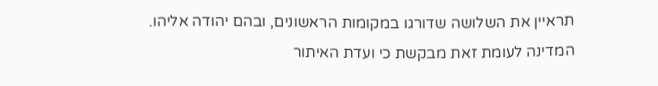תראיין את השלושה שדורגו במקומות הראשונים, ובהם יהודה אליהו. המדינה לעומת זאת מבקשת כי ועדת האיתור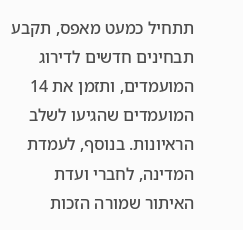תתחיל כמעט מאפס, תקבע תבחינים חדשים לדירוג המועמדים, ותזמן את 14 המועמדים שהגיעו לשלב הראיונות. בנוסף, לעמדת המדינה, לחברי ועדת האיתור שמורה הזכות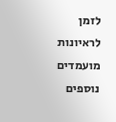לזמן לראיונות מועמדים נוספים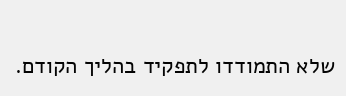שלא התמודדו לתפקיד בהליך הקודם.